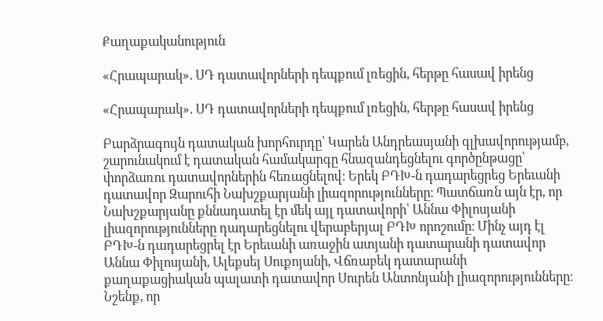Քաղաքականություն

«Հրապարակ». ՍԴ դատավորների դեպքում լռեցին, հերթը հասավ իրենց

«Հրապարակ». ՍԴ դատավորների դեպքում լռեցին, հերթը հասավ իրենց

Բարձրագույն դատական խորհուրդը՝ Կարեն Անդրեասյանի գլխավորությամբ, շարունակում է դատական համակարգը հնազանդեցնելու գործընթացը՝ փորձառու դատավորներին հեռացնելով։ Երեկ ԲԴԽ-ն դադարեցրեց Երեւանի դատավոր Զարուհի Նախշքարյանի լիազորությունները։ Պատճառն այն էր, որ Նախշքարյանը քննադատել էր մեկ այլ դատավորի՝ Աննա Փիլոսյանի լիազորությունները դադարեցնելու վերաբերյալ ԲԴԽ որոշումը։ Մինչ այդ էլ ԲԴԽ-ն դադարեցրել էր Երեւանի առաջին ատյանի դատարանի դատավոր Աննա Փիլոսյանի, Ալեքսեյ Սուքոյանի, Վճռաբեկ դատարանի քաղաքացիական պալատի դատավոր Սուրեն Անտոնյանի լիազորությունները։ Նշենք, որ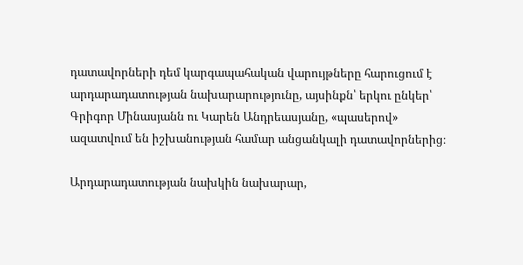դատավորների դեմ կարգապահական վարույթները հարուցում է արդարադատության նախարարությունը, այսինքն՝ երկու ընկեր՝ Գրիգոր Մինասյանն ու Կարեն Անդրեասյանը, «պասերով» ազատվում են իշխանության համար անցանկալի դատավորներից։

Արդարադատության նախկին նախարար,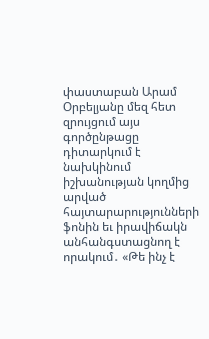փաստաբան Արամ Օրբելյանը մեզ հետ զրույցում այս գործընթացը դիտարկում է նախկինում իշխանության կողմից արված հայտարարությունների ֆոնին եւ իրավիճակն անհանգստացնող է որակում․ «Թե ինչ է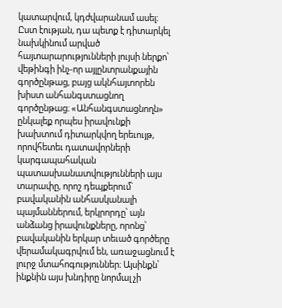կատարվում, կդժվարանամ ասել։ Ըստ էության, դա պետք է դիտարկել նախկինում արված հայտարարությունների լույսի ներքո՝ վեթինգի ինչ-որ այլընտրանքային գործընթաց, բայց ակնհայտորեն խիստ անհանգստացնող գործընթաց։ «Անհանգստացնողն» ընկալեք որպես իրավունքի խախտում դիտարկվող երեւույթ, որովհետեւ դատավորների կարգապահական պատասխանատվությունների այս տարափը, որոշ դեպքերում՝ բավականին անհասկանալի պայմաններում, երկրորդը՝ այն անձանց իրավունքները, որոնց՝ բավականին երկար տեւած գործերը վերամակագրվում են, առաջացնում է լուրջ մտահոգություններ։ Այսինքն՝ ինքնին այս խնդիրը նորմալ չի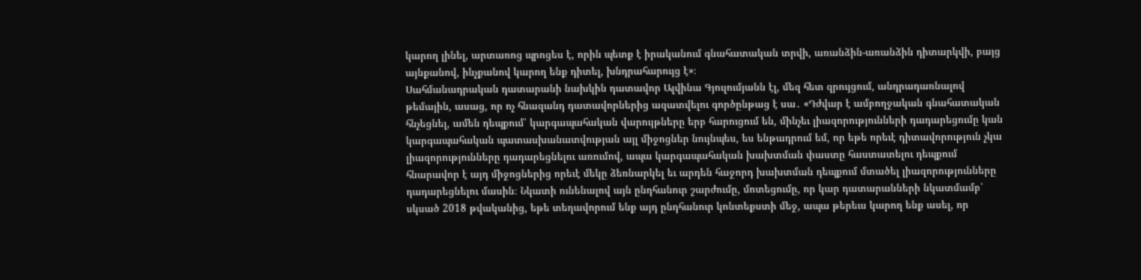կարող լինել, արտառոց պրոցես է, որին պետք է իրականում գնահատական տրվի, առանձին-առանձին դիտարկվի, բայց այնքանով, ինչքանով կարող ենք դիտել, խնդրահարույց է»։
Սահմանադրական դատարանի նախկին դատավոր Ալվինա Գյուլումյանն էլ, մեզ հետ զրույցում, անդրադառնալով թեմային, ասաց, որ ոչ հնազանդ դատավորներից ազատվելու գործընթաց է սա․ «Դժվար է ամբողջական գնահատական հնչեցնել, ամեն դեպքում՝ կարգապահական վարույթները երբ հարուցում են, մինչեւ լիազորությունների դադարեցումը կան կարգապահական պատասխանատվության այլ միջոցներ նույնպես, ես ենթադրում եմ, որ եթե որեւէ դիտավորություն չկա լիազորությունները դադարեցնելու առումով, ապա կարգապահական խախտման փաստը հաստատելու դեպքում հնարավոր է այդ միջոցներից որեւէ մեկը ձեռնարկել եւ արդեն հաջորդ խախտման դեպքում մտածել լիազորությունները դադարեցնելու մասին։ Նկատի ունենալով այն ընդհանուր շարժումը, մոտեցումը, որ կար դատարանների նկատմամբ՝ սկսած 2018 թվականից, եթե տեղավորում ենք այդ ընդհանուր կոնտեքստի մեջ, ապա թերեւս կարող ենք ասել, որ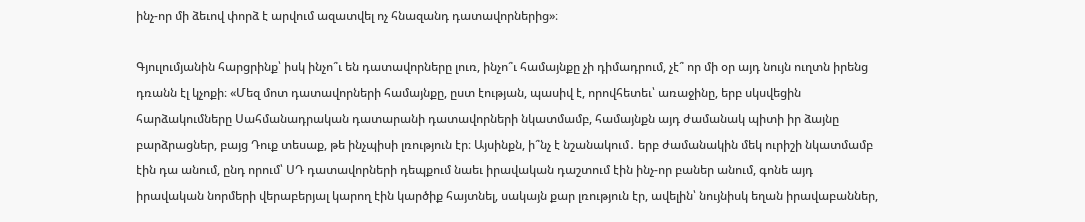ինչ-որ մի ձեւով փորձ է արվում ազատվել ոչ հնազանդ դատավորներից»։

Գյուլումյանին հարցրինք՝ իսկ ինչո՞ւ են դատավորները լուռ, ինչո՞ւ համայնքը չի դիմադրում, չէ՞ որ մի օր այդ նույն ուղտն իրենց դռանն էլ կչոքի։ «Մեզ մոտ դատավորների համայնքը, ըստ էության, պասիվ է, որովհետեւ՝ առաջինը, երբ սկսվեցին հարձակումները Սահմանադրական դատարանի դատավորների նկատմամբ, համայնքն այդ ժամանակ պիտի իր ձայնը բարձրացներ, բայց Դուք տեսաք, թե ինչպիսի լռություն էր։ Այսինքն, ի՞նչ է նշանակում․ երբ ժամանակին մեկ ուրիշի նկատմամբ էին դա անում, ընդ որում՝ ՍԴ դատավորների դեպքում նաեւ իրավական դաշտում էին ինչ-որ բաներ անում, գոնե այդ իրավական նորմերի վերաբերյալ կարող էին կարծիք հայտնել, սակայն քար լռություն էր, ավելին՝ նույնիսկ եղան իրավաբաններ,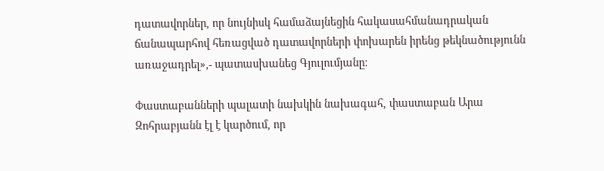դատավորներ, որ նույնիսկ համաձայնեցին հակասահմանադրական ճանապարհով հեռացված դատավորների փոխարեն իրենց թեկնածությունն առաջադրել»,- պատասխանեց Գյուլումյանը։

Փաստաբանների պալատի նախկին նախագահ, փաստաբան Արա Զոհրաբյանն էլ է կարծում, որ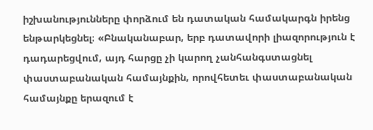իշխանությունները փորձում են դատական համակարգն իրենց ենթարկեցնել։ «Բնականաբար, երբ դատավորի լիազորություն է դադարեցվում, այդ հարցը չի կարող չանհանգստացնել փաստաբանական համայնքին, որովհետեւ փաստաբանական համայնքը երազում է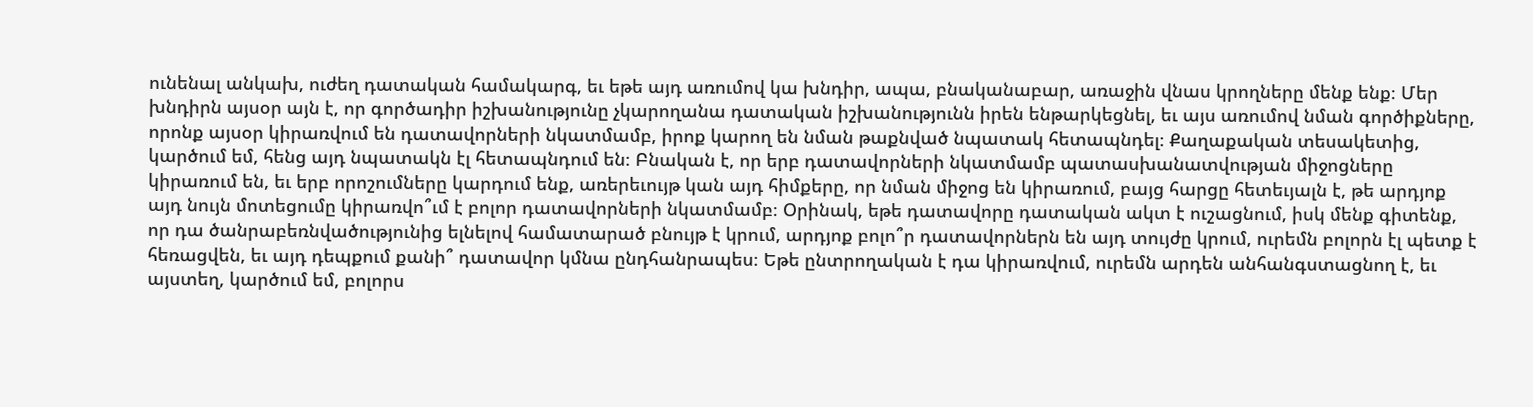ունենալ անկախ, ուժեղ դատական համակարգ, եւ եթե այդ առումով կա խնդիր, ապա, բնականաբար, առաջին վնաս կրողները մենք ենք։ Մեր խնդիրն այսօր այն է, որ գործադիր իշխանությունը չկարողանա դատական իշխանությունն իրեն ենթարկեցնել, եւ այս առումով նման գործիքները, որոնք այսօր կիրառվում են դատավորների նկատմամբ, իրոք կարող են նման թաքնված նպատակ հետապնդել։ Քաղաքական տեսակետից, կարծում եմ, հենց այդ նպատակն էլ հետապնդում են։ Բնական է, որ երբ դատավորների նկատմամբ պատասխանատվության միջոցները կիրառում են, եւ երբ որոշումները կարդում ենք, առերեւույթ կան այդ հիմքերը, որ նման միջոց են կիրառում, բայց հարցը հետեւյալն է, թե արդյոք այդ նույն մոտեցումը կիրառվո՞ւմ է բոլոր դատավորների նկատմամբ։ Օրինակ, եթե դատավորը դատական ակտ է ուշացնում, իսկ մենք գիտենք, որ դա ծանրաբեռնվածությունից ելնելով համատարած բնույթ է կրում, արդյոք բոլո՞ր դատավորներն են այդ տույժը կրում, ուրեմն բոլորն էլ պետք է հեռացվեն, եւ այդ դեպքում քանի՞ դատավոր կմնա ընդհանրապես։ Եթե ընտրողական է դա կիրառվում, ուրեմն արդեն անհանգստացնող է, եւ այստեղ, կարծում եմ, բոլորս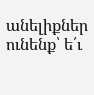անելիքներ ունենք՝ ե՛ւ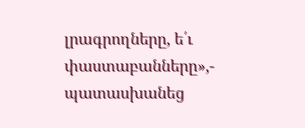լրագրողները, ե՛ւ փաստաբանները»,- պատասխանեց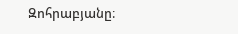Զոհրաբյանը։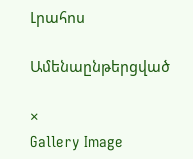Լրահոս

Ամենաընթերցված

×
Gallery Image